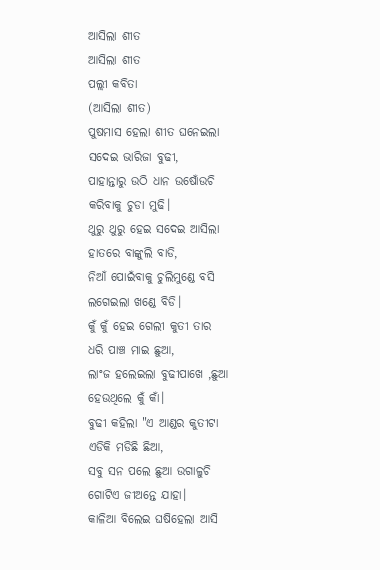ଆସିଲା ଶୀତ
ଆସିଲା ଶୀତ
ପଲ୍ଲୀ କବିତା
(ଆସିଲା ଶୀତ)
ପୁଷମାସ ହେଲା ଶୀତ ଘନେଇଲା
ସଦେଇ ଭାରିଜା ବୁଢୀ,
ପାହାନ୍ତାରୁ ଉଠି ଧାନ ଉଷୋଁଉଚି
କରିବାକୁ ଚୁଡା ମୁଢି।
ଥୁରୁ ଥୁରୁ ହେଇ ସଦେଇ ଆସିଲା
ହାତରେ ବାଙ୍କୁଲି ବାଡି,
ନିଆଁ ପୋଇଁବାକୁ ଚୁଲିମୁଣ୍ଡେ ବସି
ଲଗେଇଲା ଖଣ୍ଡେ ବିଡି।
କୁଁ କୁଁ ହେଇ ଗେଲୀ କୁତୀ ତାର
ଧରି ପାଞ୍ଚ ମାଇ ଛୁଆ,
ଲାଂଜ ହଲେଇଲା ବୁଢୀପାଖେ ,ଛୁଆ
ହେଉଥିଲେ କୁଁ କାଁ।
ବୁଢୀ କହିଲା "ଏ ଆଣ୍ଡର କୁତୀଟା
ଏଡିକି ମଡିଛି ଛିଆ,
ସବୁ ସନ ପଲେ ଛୁଆ ଉଗାଳୁଚି
ଗୋଟିଏ ଜୀଅନ୍ତେ ଯାହା।
କାଳିଆ ବିଲେଇ ଘଷିହେଲା ଆସି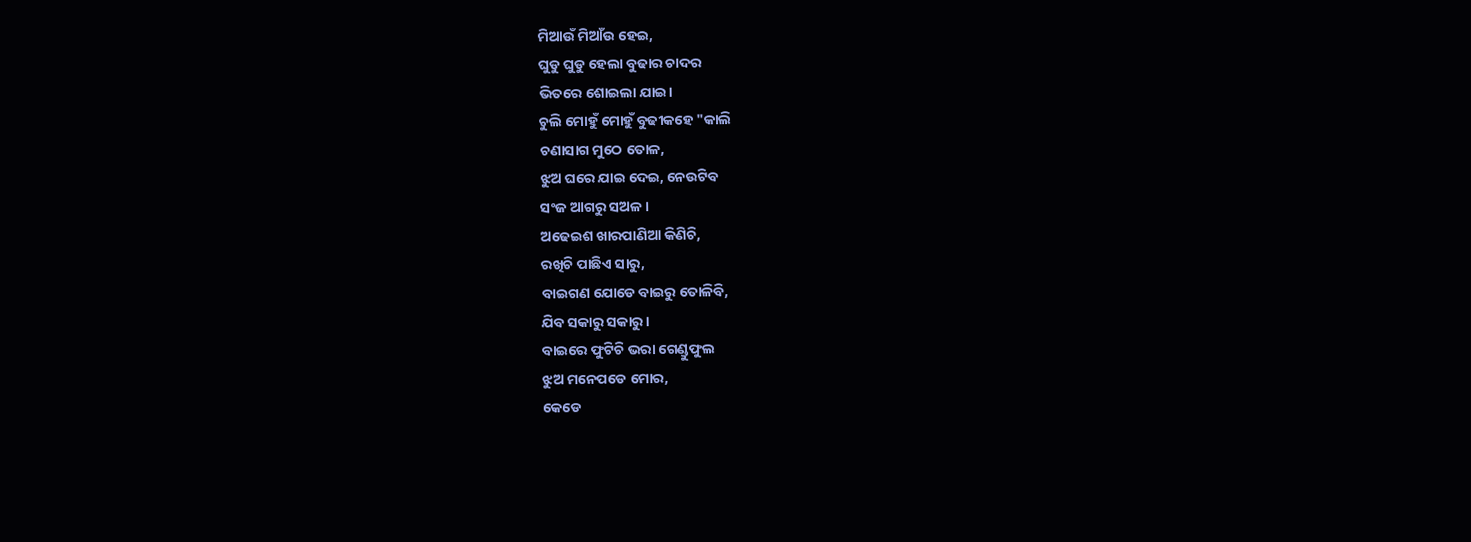ମିଆଉଁ ମିଆଁଉ ହେଇ,
ଘୁଡୁ ଘୁଡୁ ହେଲା ବୁଢାର ଚାଦର
ଭିତରେ ଶୋଇଲା ଯାଇ।
ଚୁଲି ମୋହୁଁ ମୋହୁଁ ବୁଢୀକହେ "କାଲି
ଚଣାସାଗ ମୁଠେ ତୋଳ,
ଝୁଅ ଘରେ ଯାଇ ଦେଇ, ନେଉଟିବ
ସଂଜ ଆଗରୁ ସଅଳ।
ଅଢେଇଶ ଖାରପାଣିଆ କିଣିଚି,
ରଖିଚି ପାଛିଏ ସାରୁ,
ବାଇଗଣ ଯୋଡେ ବାଇରୁ ତୋଳିବି,
ଯିବ ସକାରୁ ସକାରୁ।
ବାଇରେ ଫୁଟିଚି ଭରା ଗେଣ୍ଡୁଫୁଲ
ଝୁଅ ମନେପଡେ ମୋର,
କେଡେ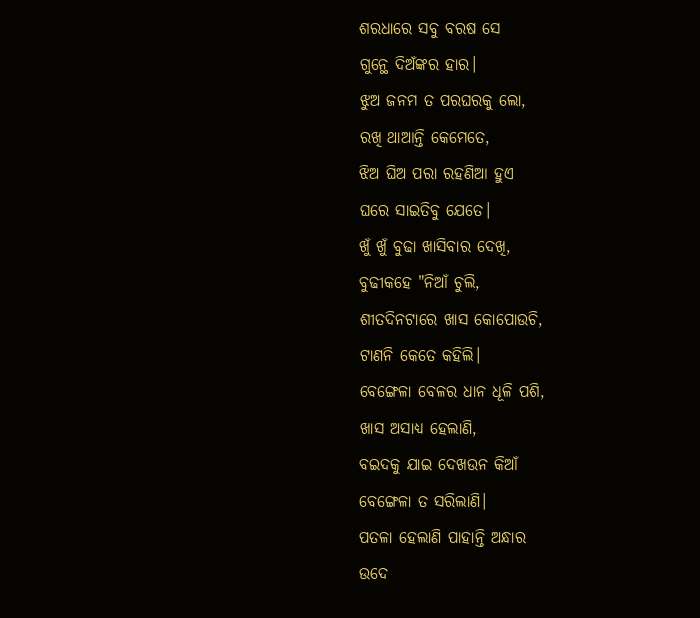ଶରଧାରେ ସବୁ ବରଷ ସେ
ଗୁନ୍ଥେ ଦିଅଁଙ୍କର ହାର।
ଝୁଅ ଜନମ ତ ପରଘରକୁ ଲୋ,
ରଖି ଥାଆନ୍ତି କେମେତେ,
ଝିଅ ଘିଅ ପରା ରହଣିଆ ହୁଏ
ଘରେ ସାଇତିବୁ ଯେତେ।
ଖୁଁ ଖୁଁ ବୁଢା ଖାସିବାର ଦେଖି,
ବୁଢୀକହେ "ନିଆଁ ଚୁଲି,
ଶୀତଦିନଟାରେ ଖାସ କୋପୋଉଚି,
ଟାଣନି କେତେ କହିଲି।
ବେଙ୍ଗେଳା ବେଳର ଧାନ ଧୂଳି ପଶି,
ଖାସ ଅସାଧ୍ୟ ହେଲାଣି,
ବଇଦକୁ ଯାଇ ଦେଖଉନ କିଆଁ
ବେଙ୍ଗେଳା ତ ସରିଲାଣି।
ପତଳା ହେଲାଣି ପାହାନ୍ତି ଅନ୍ଧାର
ଉଦେ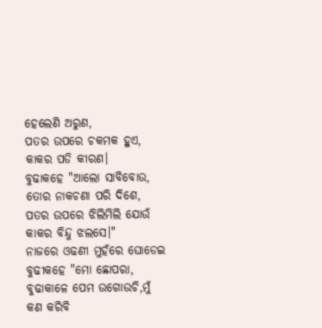ହେଲେଣି ଅରୁଣ,
ପତର ଉପରେ ଚକମକ ହୁଏ,
କାକର ପଡି କୀରଣ।
ବୁଢାକହେ "ଆଲୋ ସାବିବୋଉ,
ତୋର ନାକଚଣା ପରି ଦିଶେ,
ପତର ଉପରେ ଝିଲିମିଲି ଯୋଉଁ
କାକର ବିନ୍ଦୁ ଝଲସେ।"
ନାଜରେ ଓଢଣୀ ମୁହଁରେ ଘୋଡେଇ
ବୁଢୀକହେ "ମୋ ଛୋପରା,
ବୁଢାକାଳେ ପେମ ଉଗୋଉଚି,ମୁଁ
କଣ କରିବି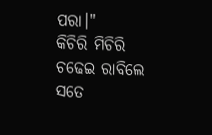ପରା।"
କିଚିରି ମିଚିରି ଚଢେଇ ରାବିଲେ
ସତେ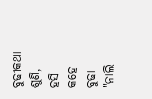ବୁଢୀକଥା ଶୁଣି,
ହସି କହେ ବୁଢା "ନାଲି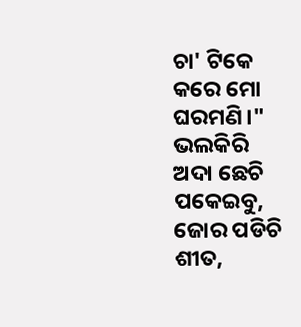ଚା' ଟିକେ
କରେ ମୋ ଘରମଣି।"
ଭଲକିରି ଅଦା ଛେଚି ପକେଇବୁ,
ଜୋର ପଡିଚି ଶୀତ,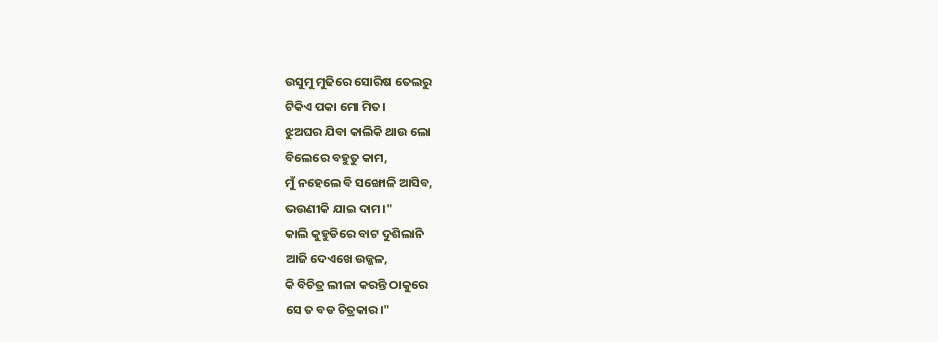ଉସୁମୁ ମୁଢିରେ ସୋରିଷ ତେଲରୁ
ଟିକିଏ ପକା ମୋ ମିତ।
ଝୁଅଘର ଯିବା କାଲିକି ଥାଉ ଲୋ
ବିଲେରେ ବହୁତୁ କାମ,
ମୁଁ ନହେଲେ ବି ସଙ୍ଖୋଳି ଆସିବ,
ଭଉଣୀକି ଯାଇ ଦାମ।"
କାଲି କୁହୁଡିରେ ବାଟ ଦୁଶିଲାନି
ଆଜି ଦେଏଖେ ଉଜ୍ଜଳ,
କି ବିଚିତ୍ର ଲୀଳା କରନ୍ତି ଠାକୁରେ
ସେ ତ ବଡ ଚିତ୍ରକାର।"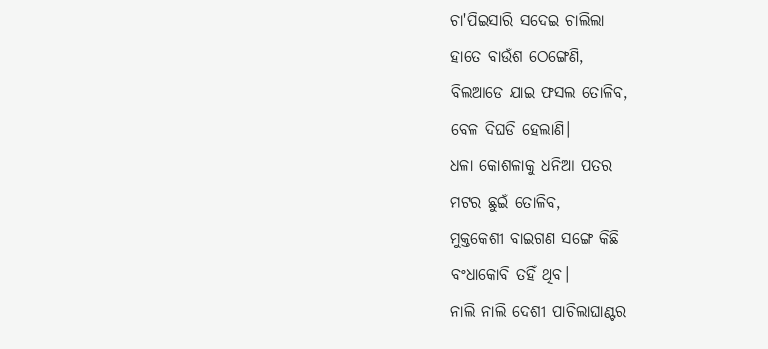ଚା'ପିଇସାରି ସଦେଇ ଚାଲିଲା
ହାତେ ବାଉଁଶ ଠେଙ୍ଗେଣି,
ବିଲଆଡେ ଯାଇ ଫସଲ ତୋଳିବ,
ବେଳ ଦିଘଡି ହେଲାଣି।
ଧଳା କୋଶଳାକୁ ଧନିଆ ପତର
ମଟର ଛୁଇଁ ତୋଳିବ,
ମୁକ୍ତକେଶୀ ବାଇଗଣ ସଙ୍ଗେ କିଛି
ବଂଧାକୋବି ତହିଁ ଥିବ।
ନାଲି ନାଲି ଦେଶୀ ପାଚିଲାଘାଣ୍ଟର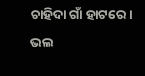ଚାହିଦା ଗାଁ ହାଟରେ।
ଭଲ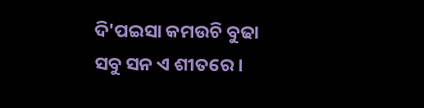ଦି'ପଇସା କମଉଚି ବୁଢା
ସବୁ ସନ ଏ ଶୀତରେ।